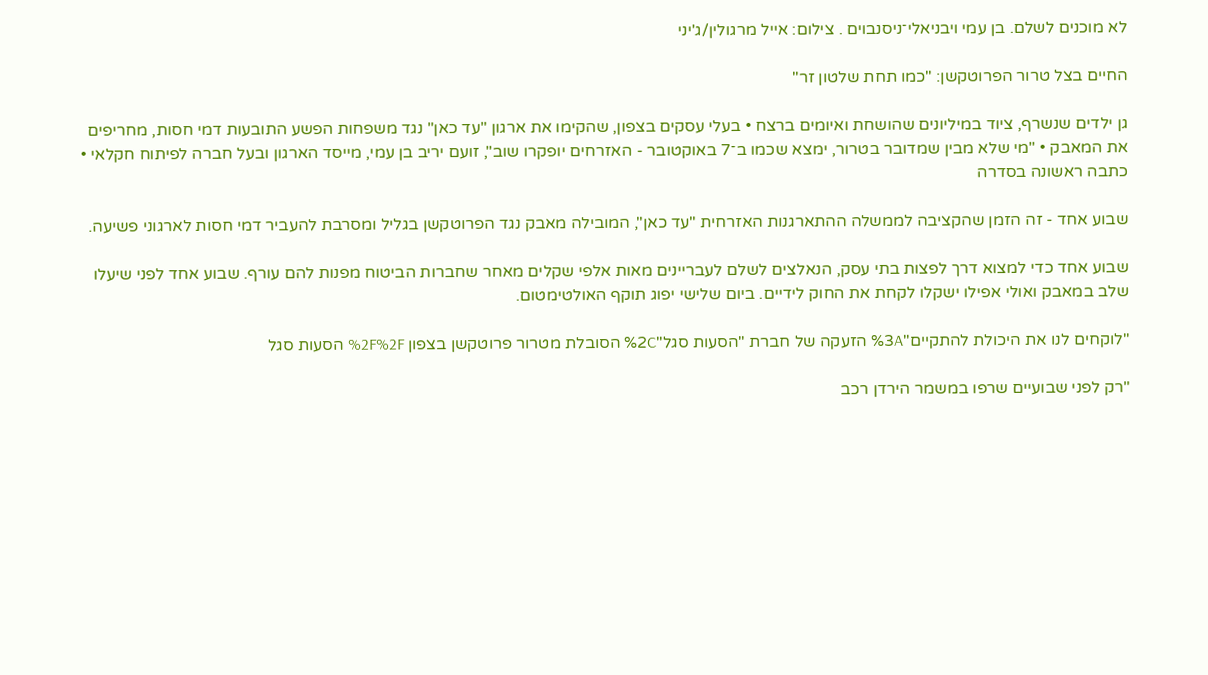לא מוכנים לשלם. בן עמי ויבניאלי־ניסנבוים . צילום: אייל מרגולין/ג'יני

החיים בצל טרור הפרוטקשן: "כמו תחת שלטון זר"

גן ילדים שנשרף, ציוד במיליונים שהושחת ואיומים ברצח • בעלי עסקים בצפון, שהקימו את ארגון "עד כאן" נגד משפחות הפשע התובעות דמי חסות, מחריפים את המאבק • "מי שלא מבין שמדובר בטרור, ימצא שכמו ב־7 באוקטובר - האזרחים יופקרו שוב", זועם יריב בן עמי, מייסד הארגון ובעל חברה לפיתוח חקלאי • כתבה ראשונה בסדרה

שבוע אחד - זה הזמן שהקציבה לממשלה ההתארגנות האזרחית "עד כאן", המובילה מאבק נגד הפרוטקשן בגליל ומסרבת להעביר דמי חסות לארגוני פשיעה.

שבוע אחד כדי למצוא דרך לפצות בתי עסק, הנאלצים לשלם לעבריינים מאות אלפי שקלים מאחר שחברות הביטוח מפנות להם עורף. שבוע אחד לפני שיעלו שלב במאבק ואולי אפילו ישקלו לקחת את החוק לידיים. ביום שלישי יפוג תוקף האולטימטום.

"לוקחים לנו את היכולת להתקיים"%3A הזעקה של חברת "הסעות סגל"%2C הסובלת מטרור פרוטקשן בצפון %2F%2F הסעות סגל

"רק לפני שבועיים שרפו במשמר הירדן רכב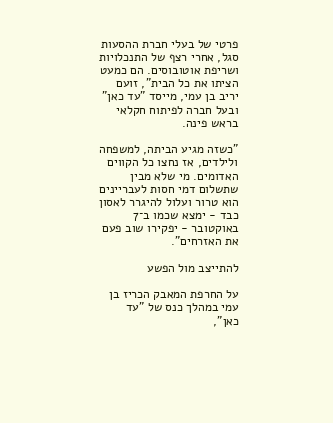פרטי של בעלי חברת ההסעות סגל, אחרי רצף של התנכלויות ושריפת אוטובוסים. הם כמעט הציתו את כל הבית", זועם יריב בן עמי, מייסד "עד כאן" ובעל חברה לפיתוח חקלאי בראש פינה.

"כשזה מגיע הביתה, למשפחה ולילדים, אז נחצו כל הקווים האדומים. מי שלא מבין שתשלום דמי חסות לעבריינים הוא טרור ועלול להיגרר לאסון כבד - ימצא שכמו ב־7 באוקטובר - יפקירו שוב פעם את האזרחים".

להתייצב מול הפשע

על החרפת המאבק הכריז בן עמי במהלך כנס של "עד כאן",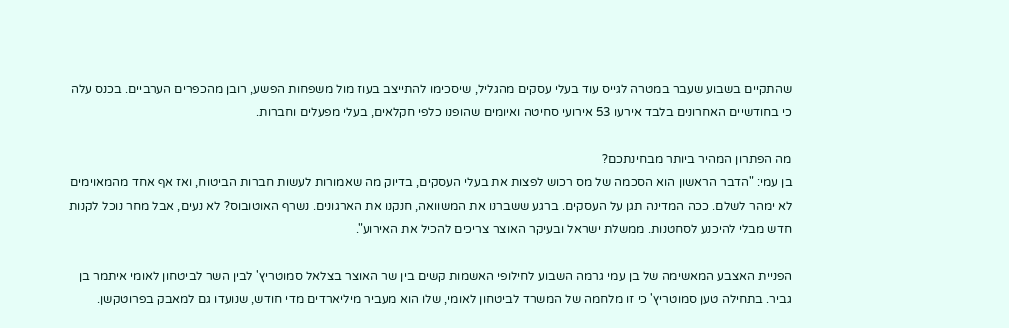שהתקיים בשבוע שעבר במטרה לגייס עוד בעלי עסקים מהגליל, שיסכימו להתייצב בעוז מול משפחות הפשע, רובן מהכפרים הערביים. בכנס עלה כי בחודשיים האחרונים בלבד אירעו 53 אירועי סחיטה ואיומים שהופנו כלפי חקלאים, בעלי מפעלים וחברות.

מה הפתרון המהיר ביותר מבחינתכם?
בן עמי: "הדבר הראשון הוא הסכמה של מס רכוש לפצות את בעלי העסקים, בדיוק מה שאמורות לעשות חברות הביטוח, ואז אף אחד מהמאוימים לא ימהר לשלם. ככה המדינה תגן על העסקים. ברגע ששברנו את המשוואה, חנקנו את הארגונים. נשרף האוטובוס? לא נעים, אבל מחר נוכל לקנות חדש מבלי להיכנע לסחטנות. ממשלת ישראל ובעיקר האוצר צריכים להכיל את האירוע".

הפניית האצבע המאשימה של בן עמי גרמה השבוע לחילופי האשמות קשים בין שר האוצר בצלאל סמוטריץ' לבין השר לביטחון לאומי איתמר בן גביר. בתחילה טען סמוטריץ' כי זו מלחמה של המשרד לביטחון לאומי, שלו הוא מעביר מיליארדים מדי חודש, שנועדו גם למאבק בפרוטקשן.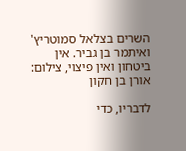השרים בצלאל סמוטריץ' ואיתמר בן גביר. אין ביטחון ואין פיצוי, צילום: אורן בן חקון

לדבריו, כדי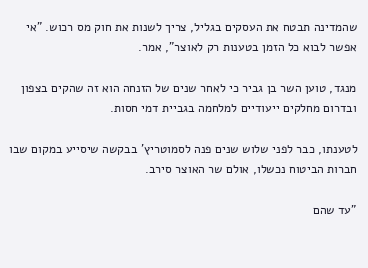שהמדינה תבטח את העסקים בגליל, צריך לשנות את חוק מס רכוש. "אי אפשר לבוא כל הזמן בטענות רק לאוצר", אמר.

מנגד, טוען השר בן גביר כי לאחר שנים של הזנחה הוא זה שהקים בצפון ובדרום מחלקים ייעודיים למלחמה בגביית דמי חסות.

לטענתו, כבר לפני שלוש שנים פנה לסמוטריץ' בבקשה שיסייע במקום שבו חברות הביטוח נכשלו, אולם שר האוצר סירב.

"עד שהם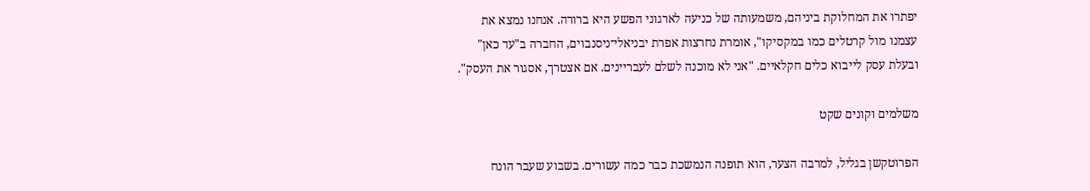יפתרו את המחלוקת ביניהם, משמעותה של כניעה לארגוני הפשע היא ברורה. אנחנו נמצא את עצמנו מול קרטלים כמו במקסיקו", אומרת נחרצות אפרת יבניאלי־ניסנבוים, החברה ב"עד כאן" ובעלת עסק לייבוא כלים חקלאיים. "אני לא מוכנה לשלם לעבריינים. אם אצטרך, אסגור את העסק".

משלמים וקונים שקט

הפרוטקשן בגליל, למרבה הצער, הוא תופנה הנמשכת כבר כמה עשורים. בשבוע שעבר הונח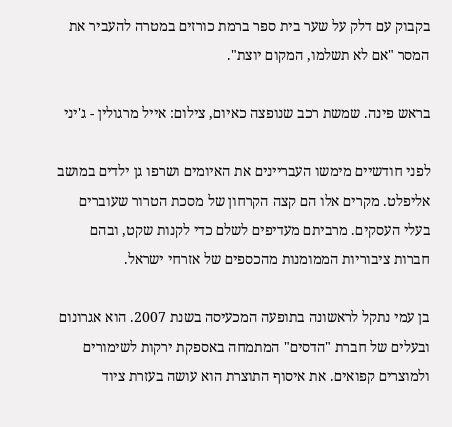בקבוק עם דלק על שער בית ספר ברמת כורזים במטרה להעביר את המסר "אם לא תשלמו, המקום יוצת".

בראש פינה. שמשת רכב שנופצה כאיום, צילום: אייל מרגולין - ג'יני

לפני חודשיים מימשו העבריינים את האיומים ושרפו גן ילדים במושב אליפלט. מקרים אלו הם קצה הקרחון של מסכת הטרור שעוברים בעלי העסקים. מרביתם מעדיפים לשלם כדי לקנות שקט, ובהם חברות ציבוריות הממומנות מהכספים של אזרחי ישראל.

בן עמי נתקל לראשונה בתופעה המכעיסה בשנת 2007. הוא אגרונום ובעלים של חברת "הדסים" המתמחה באספקת ירקות לשימורים ולמוצרים קפואים. את איסוף התוצרת הוא עושה בעזרת ציוד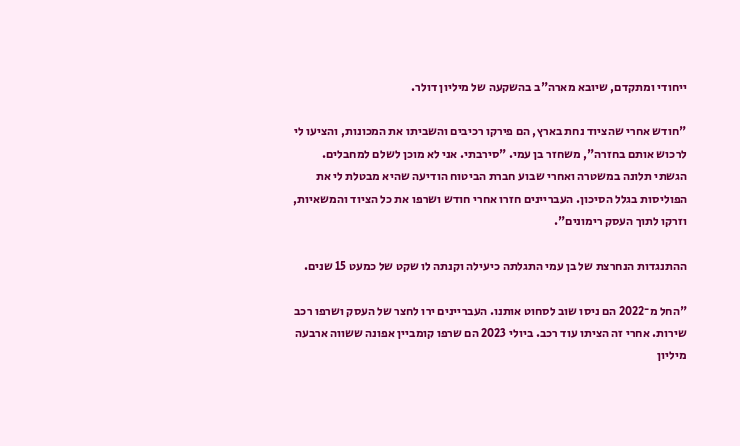ייחודי ומתקדם, שיובא מארה"ב בהשקעה של מיליון דולר.

"חודש אחרי שהציוד נחת בארץ, הם פירקו רכיבים והשביתו את המכונות, והציעו לי לרכוש אותם בחזרה", משחזר בן עמי. "סירבתי. אני לא מוכן לשלם למחבלים. הגשתי תלונה במשטרה ואחרי שבוע חברת הביטוח הודיעה שהיא מבטלת לי את הפוליסות בגלל הסיכון. העבריינים חזרו אחרי חודש ושרפו את כל הציוד והמשאיות, וזרקו לתוך העסק רימונים".

ההתנגדות הנחרצת של בן עמי התגלתה כיעילה וקנתה לו שקט של כמעט 15 שנים.

"החל מ־2022 הם ניסו שוב לסחוט אותנו. העבריינים ירו לחצר של העסק ושרפו רכב שירות. אחרי זה הציתו עוד רכב. ביולי 2023 הם שרפו קומביין אפונה ששווה ארבעה מיליון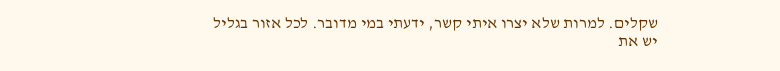שקלים. למרות שלא יצרו איתי קשר, ידעתי במי מדובר. לכל אזור בגליל יש את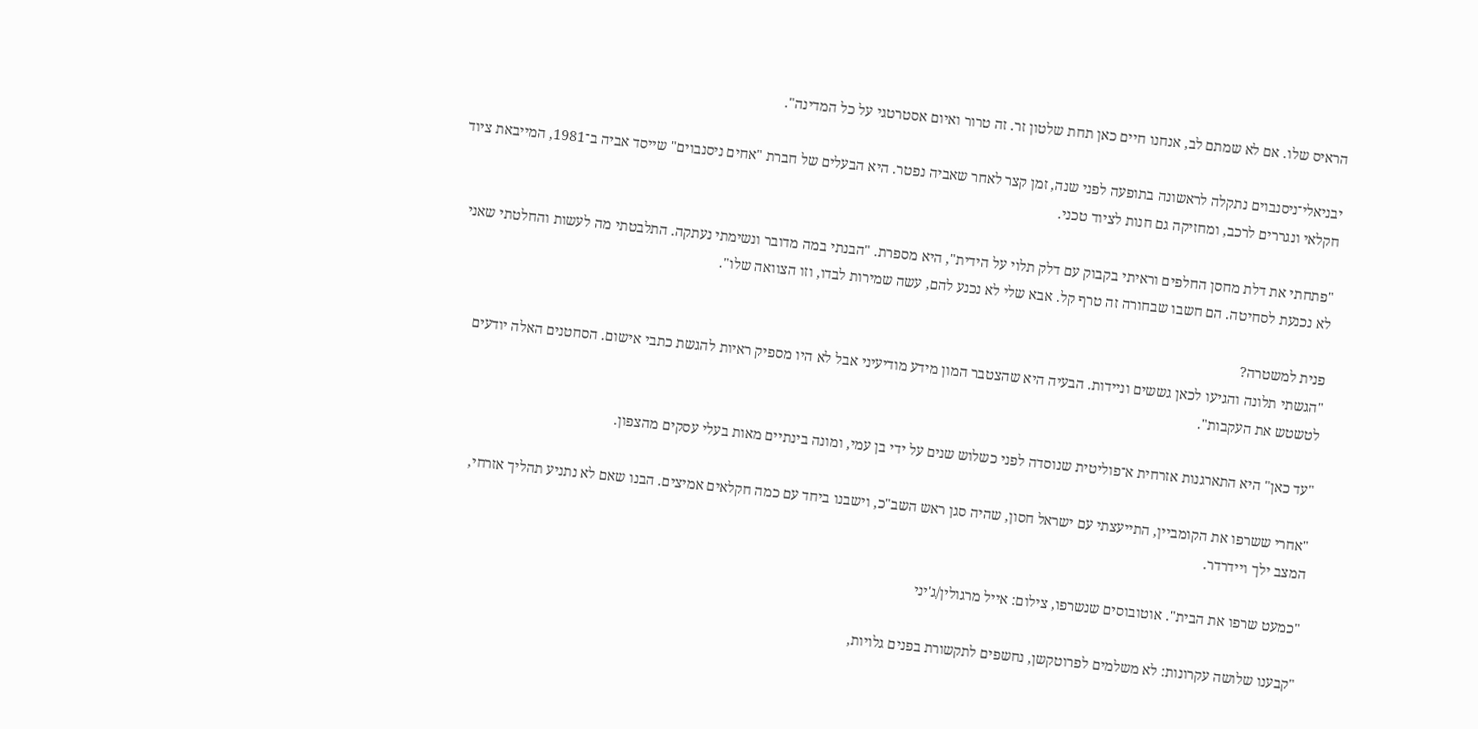הראיס שלו. אם לא שמתם לב, אנחנו חיים כאן תחת שלטון זר. זה טרור ואיום אסטרטגי על כל המדינה".

יבניאלי־ניסנבוים נתקלה לראשונה בתופעה לפני שנה, זמן קצר לאחר שאביה נפטר. היא הבעלים של חברת "אחים ניסנבוים" שייסד אביה ב־1981, המייבאת ציוד חקלאי ונגררים לרכב, ומחזיקה גם חנות לציוד טכני.

"פתחתי את דלת מחסן החלפים וראיתי בקבוק עם דלק תלוי על הידית", היא מספרת. "הבנתי במה מדובר ונשימתי נעתקה. התלבטתי מה לעשות והחלטתי שאני לא נכנעת לסחיטה. הם חשבו שבחורה זה טרף קל. אבא שלי לא נכנע להם, עשה שמירות לבדו, וזו הצוואה שלו".

פנית למשטרה?
"הגשתי תלונה והגיעו לכאן גששים וניידות. הבעיה היא שהצטבר המון מידע מודיעיני אבל לא היו מספיק ראיות להגשת כתבי אישום. הסחטנים האלה יודעים לטשטש את העקבות".

"עד כאן" היא התארגנות אזרחית א־פוליטית שנוסדה לפני כשלוש שנים על ידי בן עמי, ומונה בינתיים מאות בעלי עסקים מהצפון.

"אחרי ששרפו את הקומביין, התייעצתי עם ישראל חסון, שהיה סגן ראש השב"כ, וישבנו ביחד עם כמה חקלאים אמיצים. הבנו שאם לא נתניע תהליך אזרחי, המצב ילך ויידרדר.

"כמעט שרפו את הבית". אוטובוסים שנשרפו, צילום: אייל מרגולין/ג'יני

"קבענו שלושה עקרונות: לא משלמים לפרוטקשן, נחשפים לתקשורת בפנים גלויות,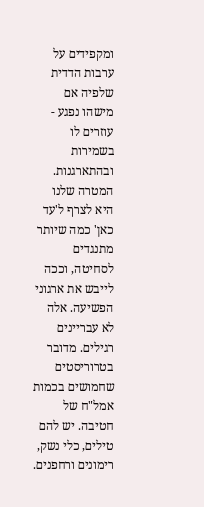ומקפידים על ערבות הדדית שלפיה אם מישהו נפגע - עוזרים לו בשמירות ובהתארגנות. המטרה שלנו היא לצרף ל'עד כאן' כמה שיותר מתנגדים לסחיטה, וככה לייבש את ארגוני הפשיעה. אלה לא עבריינים רגילים. מדובר בטרוריסטים שחמושים בכמות אמל"ח של חטיבה. יש להם טילים, כלי נשק, רימונים ורחפנים.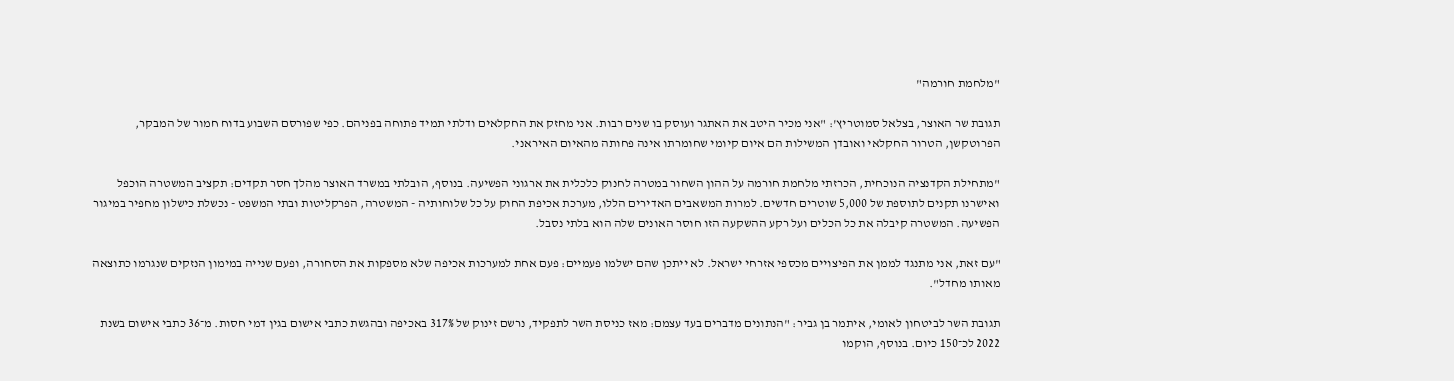"מלחמת חורמה"

תגובת שר האוצר, בצלאל סמוטריץ': "אני מכיר היטב את האתגר ועוסק בו שנים רבות. אני מחזק את החקלאים ודלתי תמיד פתוחה בפניהם. כפי שפורסם השבוע בדוח חמור של המבקר, הפרוטקשן, הטרור החקלאי ואובדן המשילות הם איום קיומי שחומרתו אינה פחותה מהאיום האיראני.

"מתחילת הקדנציה הנוכחית, הכרזתי מלחמת חורמה על ההון השחור במטרה לחנוק כלכלית את ארגוני הפשיעה. בנוסף, הובלתי במשרד האוצר מהלך חסר תקדים: תקציב המשטרה הוכפל ואישרנו תקנים לתוספת של 5,000 שוטרים חדשים. למרות המשאבים האדירים הללו, מערכת אכיפת החוק על כל שלוחותיה - המשטרה, הפרקליטות ובתי המשפט - נכשלת כישלון מחפיר במיגור הפשיעה. המשטרה קיבלה את כל הכלים ועל רקע ההשקעה הזו חוסר האונים שלה הוא בלתי נסבל.

"עם זאת, אני מתנגד לממן את הפיצויים מכספי אזרחי ישראל. לא ייתכן שהם ישלמו פעמיים: פעם אחת למערכות אכיפה שלא מספקות את הסחורה, ופעם שנייה במימון הנזקים שנגרמו כתוצאה מאותו מחדל".

תגובת השר לביטחון לאומי, איתמר בן גביר: "הנתונים מדברים בעד עצמם: מאז כניסת השר לתפקיד, נרשם זינוק של 317% באכיפה ובהגשת כתבי אישום בגין דמי חסות. מ־36 כתבי אישום בשנת 2022 לכ־150 כיום. בנוסף, הוקמו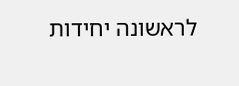לראשונה יחידות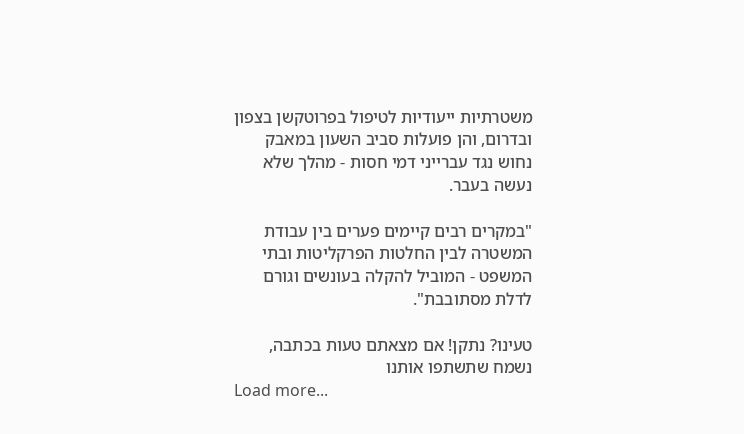משטרתיות ייעודיות לטיפול בפרוטקשן בצפון ובדרום, והן פועלות סביב השעון במאבק נחוש נגד עברייני דמי חסות - מהלך שלא נעשה בעבר.

"במקרים רבים קיימים פערים בין עבודת המשטרה לבין החלטות הפרקליטות ובתי המשפט - המוביל להקלה בעונשים וגורם לדלת מסתובבת".

טעינו? נתקן! אם מצאתם טעות בכתבה, נשמח שתשתפו אותנו
Load more...